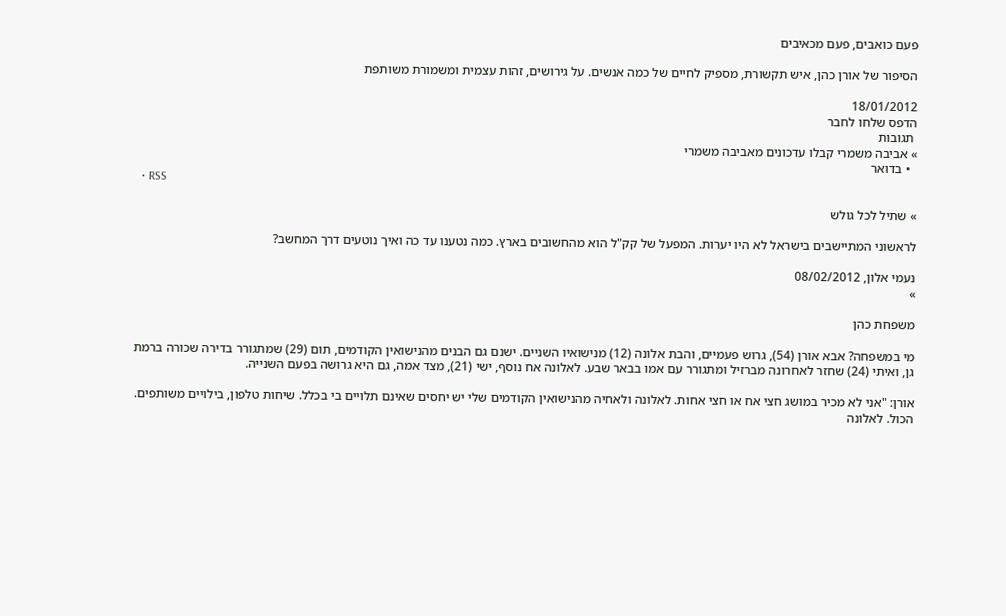פעם כואבים, פעם מכאיבים

הסיפור של אורן כהן, איש תקשורת, מספיק לחיים של כמה אנשים. על גירושים, זהות עצמית ומשמורת משותפת

18/01/2012
הדפס שלחו לחבר
 תגובות
» אביבה משמרי קבלו עדכונים מאביבה משמרי
  • בדואר
  • RSS

» שתיל לכל גולש

לראשוני המתיישבים בישראל לא היו יערות. המפעל של קק"ל הוא מהחשובים בארץ. כמה נטענו עד כה ואיך נוטעים דרך המחשב?

נעמי אלון, 08/02/2012
»

משפחת כהן

מי במשפחה? אבא אורן (54), גרוש פעמיים, והבת אלונה (12) מנישואיו השניים. ישנם גם הבנים מהנישואין הקודמים, תום (29) שמתגורר בדירה שכורה ברמת גן, ואיתי (24) שחזר לאחרונה מברזיל ומתגורר עם אמו בבאר שבע. לאלונה אח נוסף, ישי (21), מצד אמה, גם היא גרושה בפעם השנייה.

אורן: "אני לא מכיר במושג חצי אח או חצי אחות. לאלונה ולאחיה מהנישואין הקודמים שלי יש יחסים שאינם תלויים בי בכלל. שיחות טלפון, בילויים משותפים. הכול. לאלונה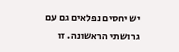יש יחסים נפלאים גם עם גרושתי הראשונה. זו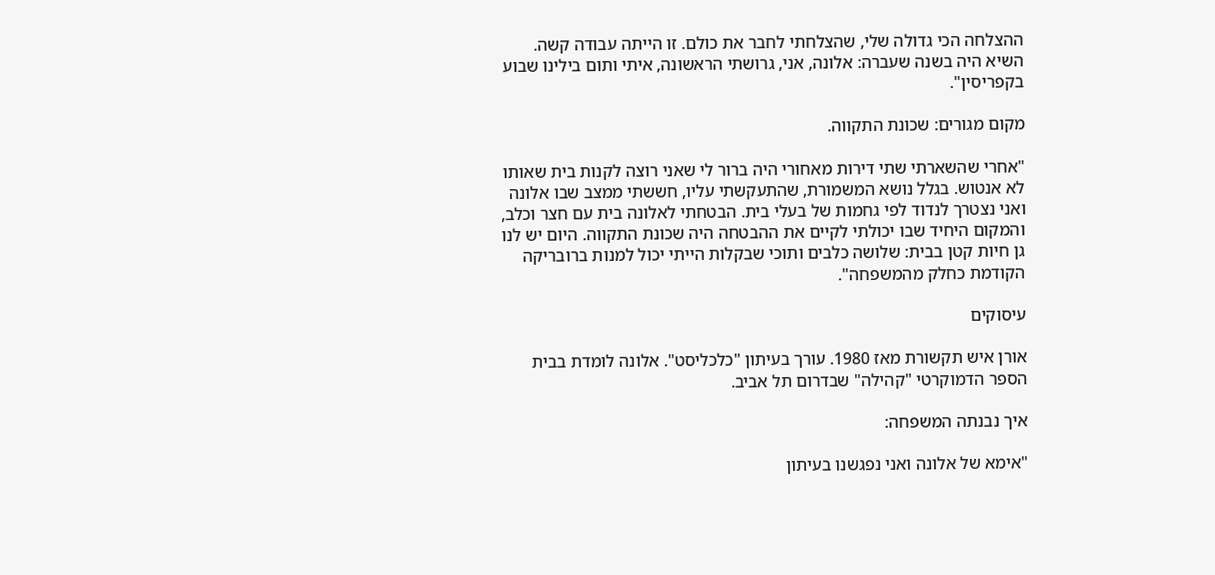ההצלחה הכי גדולה שלי, שהצלחתי לחבר את כולם. זו הייתה עבודה קשה. השיא היה בשנה שעברה: אלונה, אני, גרושתי הראשונה, איתי ותום בילינו שבוע בקפריסין".

מקום מגורים: שכונת התקווה.

"אחרי שהשארתי שתי דירות מאחורי היה ברור לי שאני רוצה לקנות בית שאותו לא אנטוש. בגלל נושא המשמורת, שהתעקשתי עליו, חששתי ממצב שבו אלונה ואני נצטרך לנדוד לפי גחמות של בעלי בית. הבטחתי לאלונה בית עם חצר וכלב, והמקום היחיד שבו יכולתי לקיים את ההבטחה היה שכונת התקווה. היום יש לנו גן חיות קטן בבית: שלושה כלבים ותוכי שבקלות הייתי יכול למנות ברובריקה הקודמת כחלק מהמשפחה".

עיסוקים

אורן איש תקשורת מאז 1980. עורך בעיתון "כלכליסט". אלונה לומדת בבית הספר הדמוקרטי "קהילה" שבדרום תל אביב.

איך נבנתה המשפחה:

"אימא של אלונה ואני נפגשנו בעיתון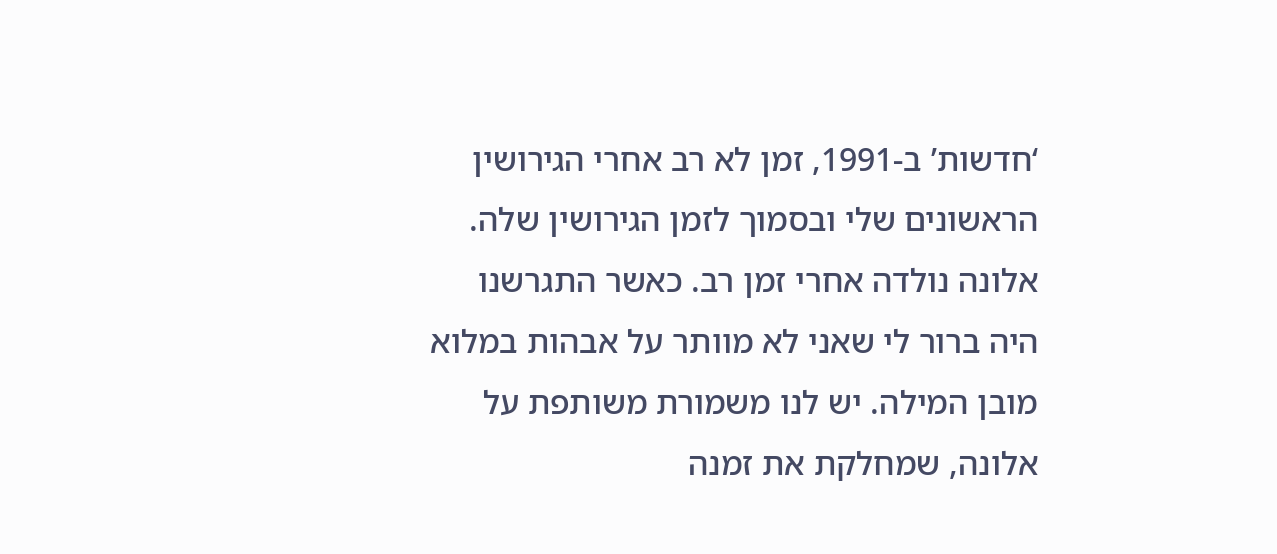‘חדשות’ ב-1991, זמן לא רב אחרי הגירושין הראשונים שלי ובסמוך לזמן הגירושין שלה. אלונה נולדה אחרי זמן רב. כאשר התגרשנו היה ברור לי שאני לא מוותר על אבהות במלוא מובן המילה. יש לנו משמורת משותפת על אלונה, שמחלקת את זמנה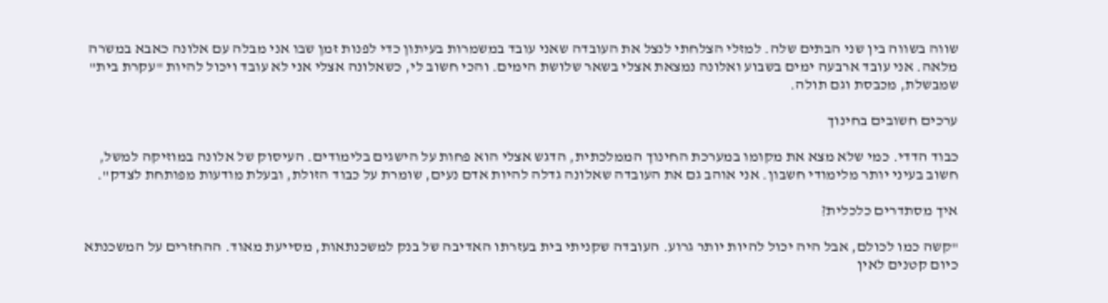שווה בשווה בין שני הבתים שלה. למזלי הצלחתי לנצל את העובדה שאני עובד במשמרות בעיתון כדי לפנות זמן שבו אני מבלה עם אלונה כאבא במשרה מלאה. אני עובד ארבעה ימים בשבוע ואלונה נמצאת אצלי בשאר שלושת הימים. והכי חשוב לי, כשאלונה אצלי אני לא עובד ויכול להיות "עקרת בית" שמבשלת, מכבסת וגם תולה.

ערכים חשובים בחינוך

כבוד הדדי. כמי שלא מצא את מקומו במערכת החינוך הממלכתית, הדגש אצלי הוא פחות על הישגים בלימודים. העיסוק של אלונה במוזיקה למשל, חשוב בעיני יותר מלימודי חשבון. אני אוהב גם את העובדה שאלונה גדלה להיות אדם נעים, שומרת על כבוד הזולת, ובעלת מודעות מפותחת לצדק".

איך מסתדרים כלכלית?

"קשה כמו לכולם, אבל היה יכול להיות יותר גרוע. העובדה שקניתי בית בעזרתו האדיבה של בנק למשכנתאות, מסייעת מאוד. ההחזרים על המשכנתא כיום קטנים לאין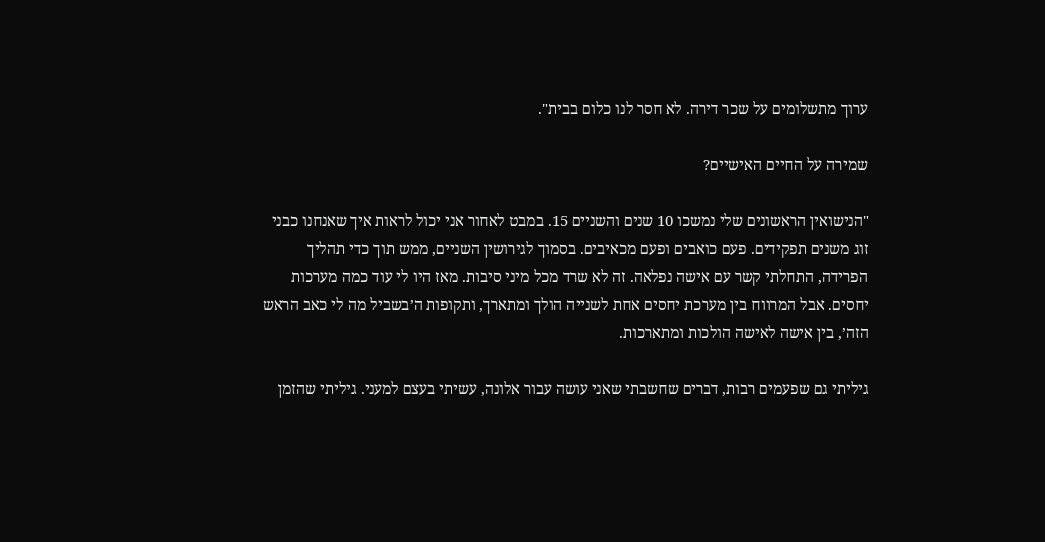ערוך מתשלומים על שכר דירה. לא חסר לנו כלום בבית".

שמירה על החיים האישיים?

"הנישואין הראשונים שלי נמשכו 10 שנים והשניים 15. במבט לאחור אני יכול לראות איך שאנחנו כבני זוג משנים תפקידים. פעם כואבים ופעם מכאיבים. בסמוך לגירושין השניים, ממש תוך כדי תהליך הפרידה, התחלתי קשר עם אישה נפלאה. זה לא שרד מכל מיני סיבות. מאז היו לי עוד כמה מערכות יחסים. אבל המרווח בין מערכת יחסים אחת לשנייה הולך ומתארך, ותקופות ה’בשביל מה לי כאב הראש הזה’, בין אישה לאישה הולכות ומתארכות.

גיליתי גם שפעמים רבות, דברים שחשבתי שאני עושה עבור אלונה, עשיתי בעצם למעני. גיליתי שהזמן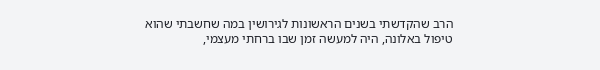הרב שהקדשתי בשנים הראשונות לגירושין במה שחשבתי שהוא טיפול באלונה, היה למעשה זמן שבו ברחתי מעצמי,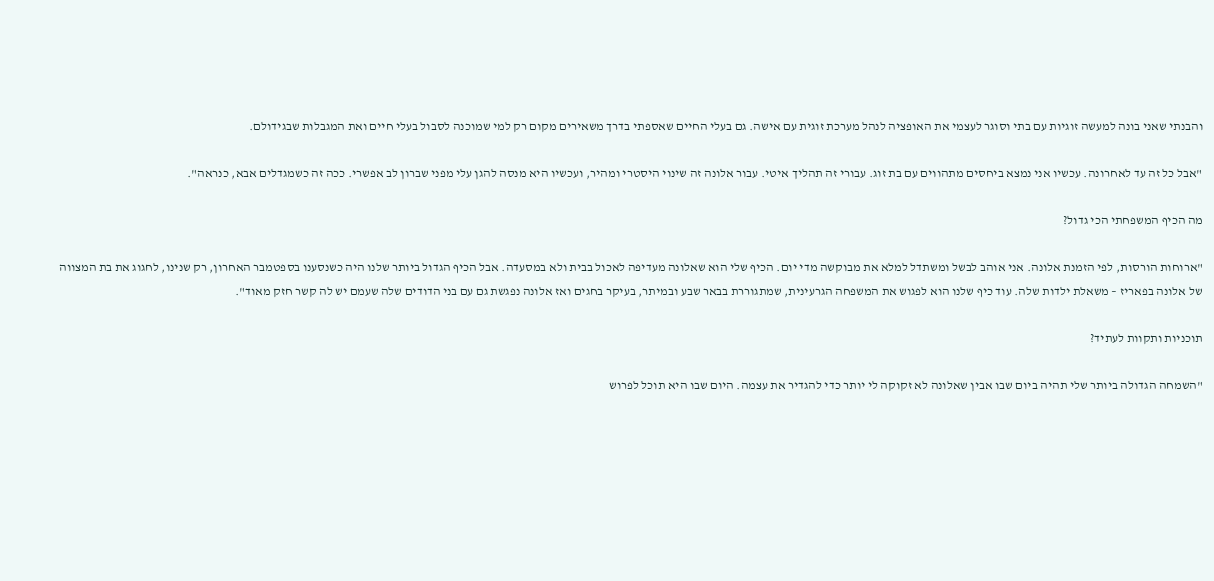והבנתי שאני בונה למעשה זוגיות עם בתי וסוגר לעצמי את האופציה לנהל מערכת זוגית עם אישה. גם בעלי החיים שאספתי בדרך משאירים מקום רק למי שמוכנה לסבול בעלי חיים ואת המגבלות שבגידולם.

"אבל כל זה עד לאחרונה. עכשיו אני נמצא ביחסים מתהווים עם בת זוג. עבורי זה תהליך איטי. עבור אלונה זה שינוי היסטרי ומהיר, ועכשיו היא מנסה להגן עלי מפני שברון לב אפשרי. ככה זה כשמגדלים אבא, כנראה".

מה הכיף המשפחתי הכי גדול?

"ארוחות הורסות, לפי הזמנת אלונה. אני אוהב לבשל ומשתדל למלא את מבוקשה מדי יום. הכיף שלי הוא שאלונה מעדיפה לאכול בבית ולא במסעדה. אבל הכיף הגדול ביותר שלנו היה כשנסענו בספטמבר האחרון, רק שנינו, לחגוג את בת המצווה של אלונה בפאריז – משאלת ילדות שלה. עוד כיף שלנו הוא לפגוש את המשפחה הגרעינית, שמתגוררת בבאר שבע ובמיתר, בעיקר בחגים ואז אלונה נפגשת גם עם בני הדודים שלה שעמם יש לה קשר חזק מאוד".

תוכניות ותקוות לעתיד?

"השמחה הגדולה ביותר שלי תהיה ביום שבו אבין שאלונה לא זקוקה לי יותר כדי להגדיר את עצמה. היום שבו היא תוכל לפרוש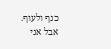כנף ולעוף. אבל אני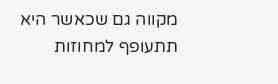מקווה גם שכאשר היא תתעופף למחוזות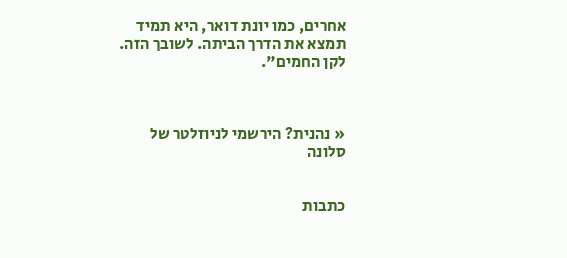אחרים, כמו יונת דואר, היא תמיד תמצא את הדרך הביתה. לשובך הזה. לקן החמים".



« נהנית? הירשמי לניוזלטר של סלונה


כתבות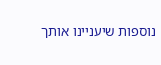נוספות שיעניינו אותך